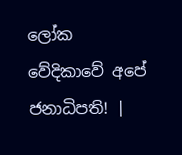ලෝක වේදිකාවේ අපේ ජනාධිපති! |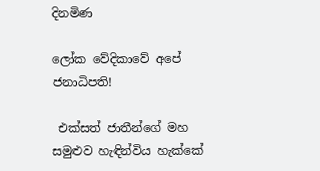දිනමිණ

ලෝක වේදිකාවේ අපේ ජනාධිපති!

 එක්සත් ජාතීන්ගේ මහ සමුළුව හැඳින්විය හැක්කේ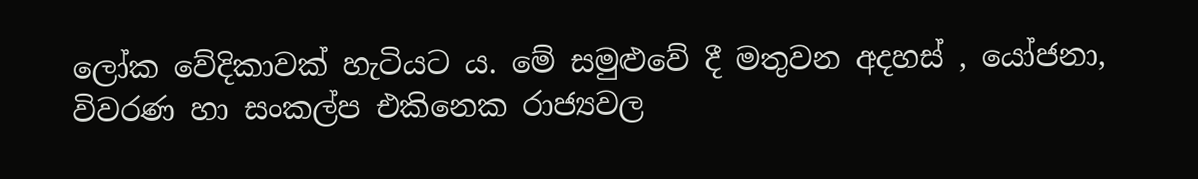ලෝක වේදිකාවක් හැටියට ය. මේ සමුළුවේ දී මතුවන අදහස් , යෝජනා, විවරණ හා සංකල්ප එකිනෙක රාජ්‍යවල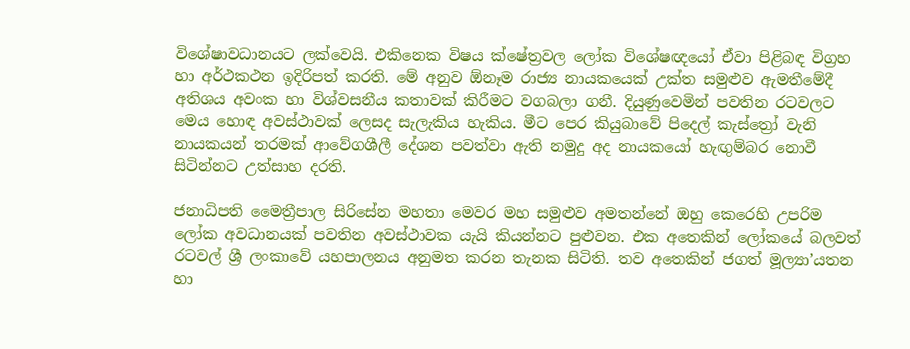විශේෂාවධානයට ලක්වෙයි. එකිනෙක විෂය ක්ෂේත්‍රවල ලෝක විශේෂඥයෝ ඒවා පිළිබඳ විග්‍රහ හා අර්ථකථන ඉදිරිපත් කරති. මේ අනුව ඕනෑම රාජ්‍ය නායකයෙක් උක්ත සමුළුව ඇමතීමේදී අතිශය අවංක හා විශ්වසනීය කතාවක් කිරීමට වගබලා ගනී. දියුණුවෙමින් පවතින රටවලට මෙය හොඳ අවස්ථාවක් ලෙසද සැලැකිය හැකිය. මීට පෙර කියුබාවේ පිදෙල් කැස්ත්‍රෝ වැනි නායකයන් තරමක් ආවේගශීලී දේශන පවත්වා ඇති නමුදු අද නායකයෝ හැඟුම්බර නොවී සිටින්නට උත්සාහ දරති.

ජනාධිපති මෛත්‍රීපාල සිරිසේන මහතා මෙවර මහ සමුළුව අමතන්නේ ඔහු කෙරෙහි උපරිම ලෝක අවධානයක් පවතින අවස්ථාවක යැයි කියන්නට පුළුවන. එක අතෙකින් ලෝකයේ බලවත් රටවල් ශ්‍රී ලංකාවේ යහපාලනය අනුමත කරන තැනක සිටිති. තව අතෙකින් ජගත් මූල්‍යා’යතන හා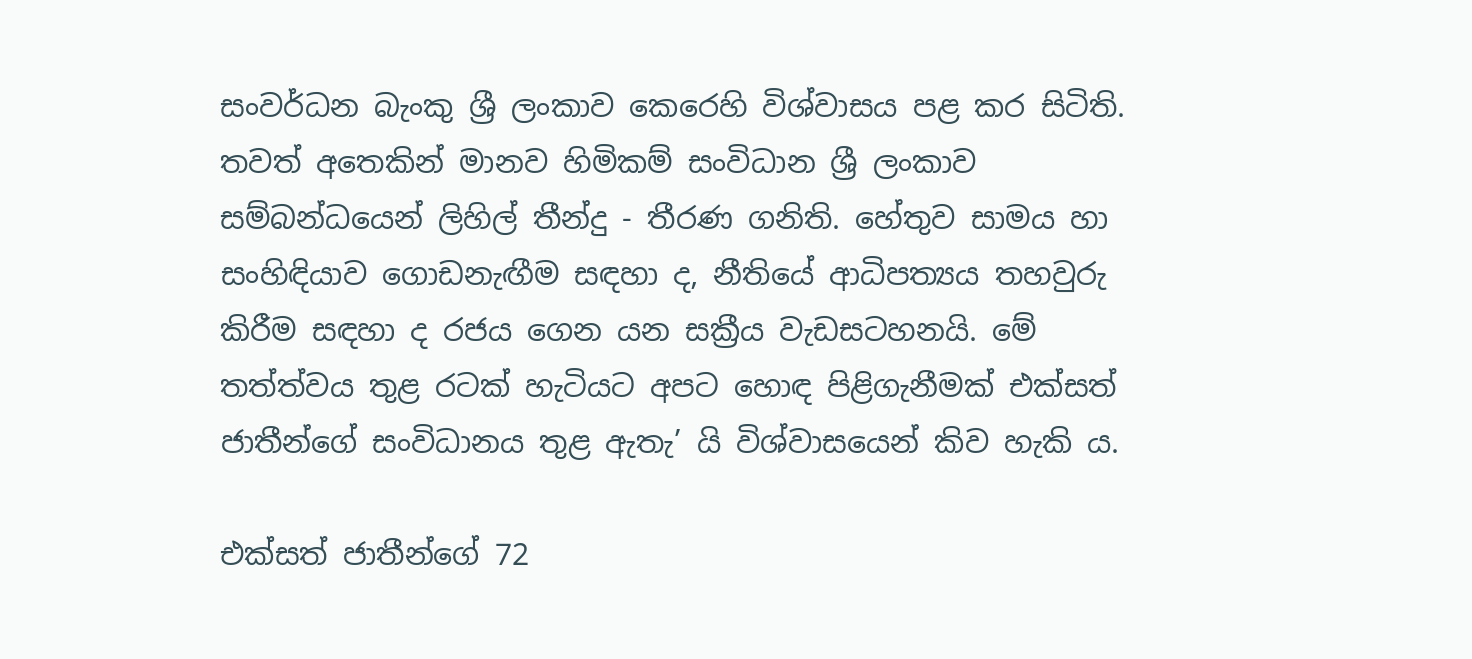සංවර්ධන බැංකු ශ්‍රී ලංකාව කෙරෙහි විශ්වාසය පළ කර සිටිති. තවත් අතෙකින් මානව හිමිකම් සංවිධාන ශ්‍රී ලංකාව සම්බන්ධයෙන් ලිහිල් තීන්දු - තීරණ ගනිති. හේතුව සාමය හා සංහිඳියාව ගොඩනැඟීම සඳහා ද, නීතියේ ආධිපත්‍යය තහවුරු කිරීම සඳහා ද රජය ගෙන යන සක්‍රීය වැඩසටහනයි. මේ තත්ත්වය තුළ රටක් හැටියට අපට හොඳ පිළිගැනීමක් එක්සත් ජාතීන්ගේ සංවිධානය තුළ ඇතැ’ යි විශ්වාසයෙන් කිව හැකි ය.

එක්සත් ජාතීන්ගේ 72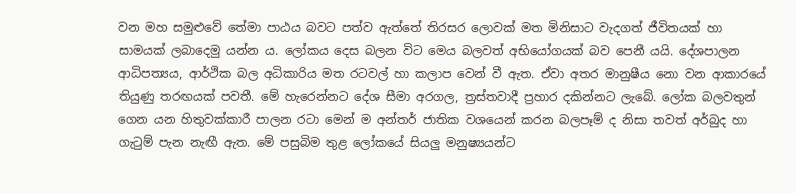වන මහ සමුළුවේ තේමා පාඨය බවට පත්ව ඇත්තේ තිරසර ලොවක් මත මිනිසාට වැදගත් ජීවිතයක් හා සාමයක් ලබාදෙමු යන්න ය. ලෝකය දෙස බලන විට මෙය බලවත් අභියෝගයක් බව පෙනී යයි. දේශපාලන ආධිපත්‍යය, ආර්ථික බල අධිකාරිය මත රටවල් හා කලාප වෙන් වී ඇත. ඒවා අතර මානුෂීය නො වන ආකාරයේ තියුණු තරඟයක් පවතී. මේ හැරෙන්නට දේශ සීමා අරගල, ත්‍රස්තවාදී ප්‍රහාර දකින්නට ලැබේ. ලෝක බලවතුන් ගෙන යන හිතුවක්කාරී පාලන රටා මෙන් ම අන්තර් ජාතික වශයෙන් කරන බලපෑම් ද නිසා තවත් අර්බුද හා ගැටුම් පැන නැඟී ඇත. මේ පසුබිම තුළ ලෝකයේ සියලු මනුෂ්‍යයන්ට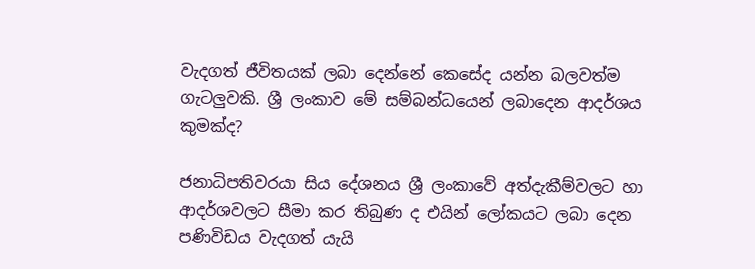වැදගත් ජීවිතයක් ලබා දෙන්නේ කෙසේද යන්න බලවත්ම ගැටලුවකි. ශ්‍රී ලංකාව මේ සම්බන්ධයෙන් ලබා‍දෙන ආදර්ශය කුමක්ද?

ජනාධිපතිවරයා සිය දේශනය ශ්‍රී ලංකාවේ අත්දැකීම්වලට හා ආදර්ශවලට සීමා කර තිබුණ ද එයින් ලෝකයට ලබා දෙන පණිවිඩය වැදගත් යැයි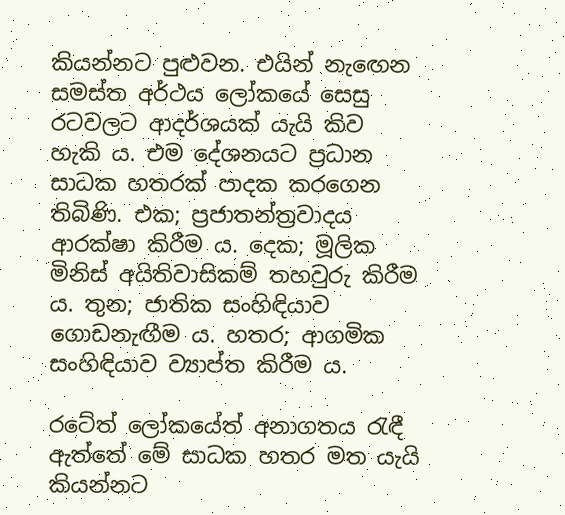කියන්නට පුළුවන. එයින් නැ‍ඟෙන සමස්ත අර්ථය ලෝකයේ සෙසු රටවලට ආදර්ශයක් යැයි කිව හැකි ය. එම දේශනයට ප්‍රධාන සාධක හතරක් පාදක කරගෙන තිබිණි. එක; ප්‍රජාතන්ත්‍රවාදය ආරක්ෂා කිරීම ය. දෙක; මූලික මිනිස් අයිතිවාසිකම් තහවුරු කිරීම ය. තුන; ජාතික සංහිඳියාව ගොඩනැඟීම ය. හතර; ආගමික සංහිඳියාව ව්‍යාප්ත කිරීම ය.

රටේත් ලෝකයේත් අනාගතය රැඳී ඇත්තේ මේ සාධක හතර මත යැයි කියන්නට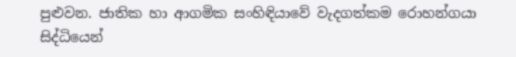පුළුවන. ජාතික හා ආගමික සංහිඳියාවේ වැදගත්කම රොහන්ගයා සිද්ධියෙන්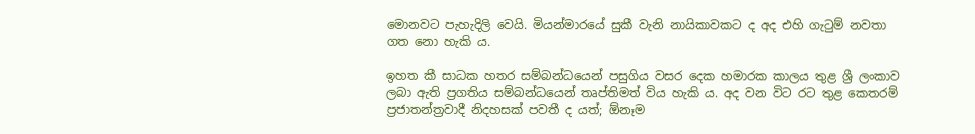මොනවට පැහැදිලි වෙයි. මියන්මාරයේ සුකී වැනි නායිකාවකට ද අද එහි ගැටුම් නවතා ගත නො හැකි ය.

ඉහත කී සාධක හතර සම්බන්ධයෙන් පසුගිය වසර දෙක හමාරක කාලය තුළ ශ්‍රී ලංකාව ලබා ඇති ප්‍රගතිය සම්බන්ධයෙන් තෘප්තිමත් විය හැකි ය. අද වන විට රට තුළ කෙතරම් ප්‍රජාතන්ත්‍රවාදී නිදහසක් පවතී ද යත්; ඕනෑම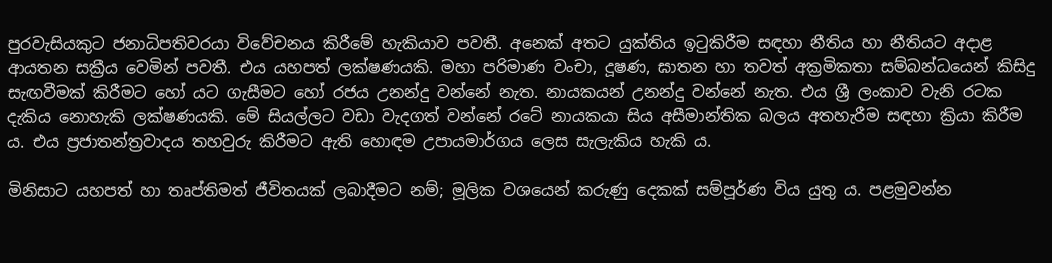පුරවැසියකුට ජනාධිපතිවරයා විවේචනය කිරීමේ හැකියාව පවතී. අනෙක් අතට යුක්තිය ඉටුකිරීම සඳහා නීතිය හා නීතියට අදාළ ආයතන සක්‍රීය වෙමින් පවතී. එය යහපත් ලක්ෂණයකි. මහා පරිමාණ වංචා, දූෂණ, ඝාතන හා තවත් අක්‍රමිකතා සම්බන්ධයෙන් කිසිදු සැඟවීමක් කිරීමට හෝ යට ගැසීමට හෝ රජය උනන්දු වන්නේ නැත. නායකයන් උනන්දු වන්නේ නැත. එය ශ්‍රී ලංකාව වැනි රටක දැකිය නොහැකි ලක්ෂණයකි. මේ සියල්ලට වඩා වැදගත් වන්නේ රටේ නායකයා සිය අසීමාන්තික බලය අතහැරීම සඳහා ක්‍රියා කිරීම ය. එය ප්‍රජාතන්ත්‍රවාදය තහවුරු කිරීමට ඇති හොඳම උපායමාර්ගය ලෙස සැලැකිය හැකි ය.

මිනිසාට යහපත් හා තෘප්තිමත් ජීවිතයක් ලබාදීමට නම්; මූලික වශයෙන් කරුණු දෙකක් සම්පූර්ණ විය යුතු ය. පළමුවන්න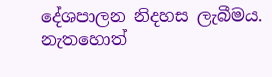දේශපාලන නිදහස ලැබීමය. නැතහොත්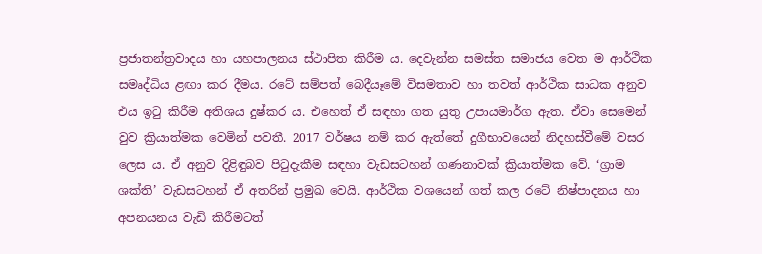ප්‍රජාතන්ත්‍රවාදය හා යහපාලනය ස්ථාපිත කිරීම ය. දෙවැන්න සමස්ත සමාජය වෙත ම ආර්ථික සමෘද්ධිය ළඟා කර දීමය. රටේ සම්පත් බෙදීයෑමේ විසමතාව හා තවත් ආර්ථික සාධක අනුව එය ඉටු කිරීම අතිශය දුෂ්කර ය. එහෙත් ඒ සඳහා ගත යුතු උපායමාර්ග ඇත. ඒවා සෙමෙන් වුව ක්‍රියාත්මක වෙමින් පවතී. 2017 වර්ෂය නම් කර ඇත්තේ දුගීභාවයෙන් නිදහස්වීමේ වසර ලෙස ය. ඒ අනුව දිළිඳුබව පිටුදැකීම සඳහා වැඩසටහන් ගණනාවක් ක්‍රියාත්මක වේ. ‘ග්‍රාම ශක්ති’ වැඩසටහන් ඒ අතරින් ප්‍රමුඛ වෙයි. ආර්ථික වශයෙන් ගත් කල රටේ නිෂ්පාදනය හා අපනයනය වැඩි කිරීමටත්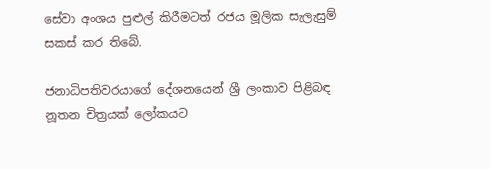සේවා අංශය පුළුල් කිරීමටත් රජය මූලික සැලැසුම් සකස් කර තිබේ.

ජනාධිපතිවරයාගේ දේශනයෙන් ශ්‍රී ලංකාව පිළිබඳ නූතන චිත්‍රයක් ලෝකයට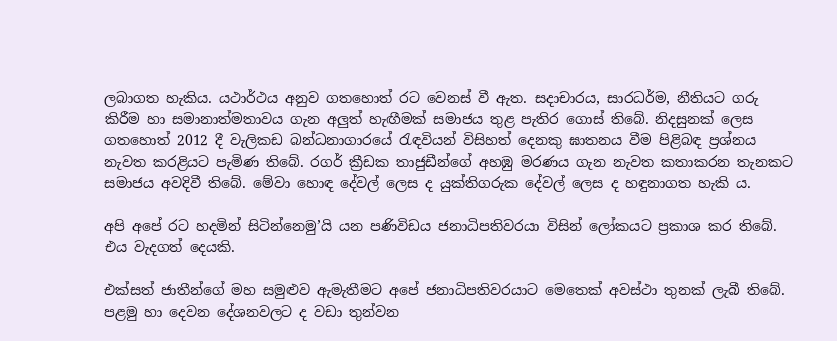ලබාගත හැකිය. යථාර්ථය අනුව ගතහොත් රට වෙනස් වී ඇත. සදාචාරය, සාරධර්ම, නීතියට ගරු කිරීම හා සමානාත්මතාවය ගැන අලුත් හැඟීමක් සමාජය තුළ පැතිර ගොස් තිබේ. නිදසුනක් ලෙස ගතහොත් 2012 දී වැලිකඩ බන්ධනාගාරයේ රැඳවියන් විසිහත් දෙනකු ඝාතනය වීම පිළිබඳ ප්‍රශ්නය නැවත කරළියට පැමිණ තිබේ. රගර් ක්‍රීඩක තාජුඩීන්ගේ අහඹු මරණය ගැන නැවත කතාකරන තැනකට සමාජය අවදිවී තිබේ. මේවා හොඳ දේවල් ලෙස ද යුක්තිගරුක දේවල් ලෙස ද හඳුනාගත හැකි ය.

අපි අපේ රට හදමින් සිටින්නෙමු’යි යන පණිවිඩය ජනාධිපතිවරයා විසින් ලෝකයට ප්‍රකාශ කර තිබේ. එය වැදගත් දෙයකි.

එක්සත් ජාතීන්ගේ මහ සමුළුව ඇමැතීමට අපේ ජනාධිපතිවරයාට මෙතෙක් අවස්ථා තුනක් ලැබී තිබේ. පළමු හා දෙවන දේශනවලට ද වඩා තුන්වන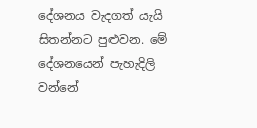දේශනය වැදගත් යැයි සිතන්නට පුළුවන. මේ දේශනයෙන් පැහැදිලි වන්නේ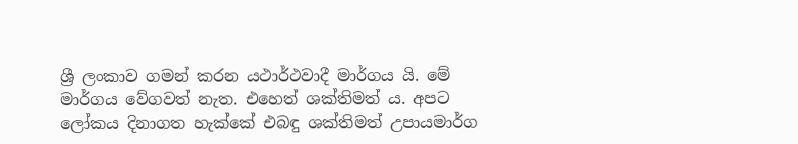ශ්‍රී ලංකාව ගමන් කරන යථාර්ථවාදී මාර්ගය යි. මේ මාර්ගය වේගවත් නැත. එහෙත් ශක්තිමත් ය. අපට ලෝකය දිනාගත හැක්කේ එබඳු ශක්තිමත් උපායමාර්ග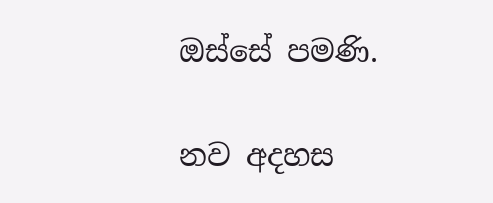ඔස්සේ පමණි.

නව අදහස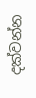දක්වන්න